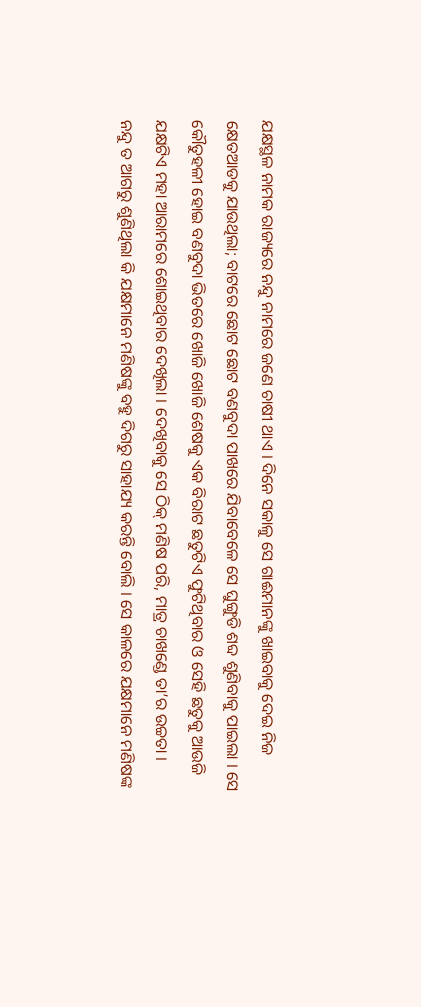ଯକ୍ଷସ୍ଥଳ ନାମକ ରାଜ୍ୟରେ ନନ୍ଦୁ ନାମରେ ଜଣେ ଚାଷୀ ଥାଏ । ଦିନେ ସକାଳୁ ସେ ଗାଈମାନଙ୍କୁ ଖାଇବାକୁ ଦେଇ ନିଜ କ୍ଷେତଆଡକୁ ଯାଉଥିଲା; ବାଟରେ ଛୋଟ ଛୋଟ ବଣବୁଦା ପାଖରେ ଯିବାବେଳେ ସେ ଘୁଙ୍ଗୁଡି ଶବ୍ଦ ଶୁଣିବାକୁ ପାଇଲା । ସେ କୌତୁହଳୀ ହୋଇ ବଣବୁଦା ଭିତରେ ଖୋଜି ଖୋଜି ଶେଷକୁ ଏକ ବିରାଟ ଛତୁଟିଏ ଫୁଟିଥିବାର ଓ ସେହି ଛତୁକୁ ଆଉଜି ଯକ୍ଷଟିଏ ମହା ଆରାମରେ ଶୋଇଥିବାର ଦେଖିଲା । ଦେଖିବାକୁ ସେ ଠିକ୍ ମଣିଷ ପରି, ମାତ୍ର ଚାଖଣ୍ଡେ ତା’ର ଉଚ୍ଚତା ।
ନନ୍ଦୁ ତ ଆଗରୁ ଶୁଣିଥିଲା କି ଯକ୍ଷମାନେ ମଣିଷଙ୍କୁ ବହୁ ଦିଗରୁ ସାହାଯ୍ୟ କରନ୍ତି ବୋଲି । ସେ କାଳରେ ଯକ୍ଷମାନେ ମଣିଷଙ୍କ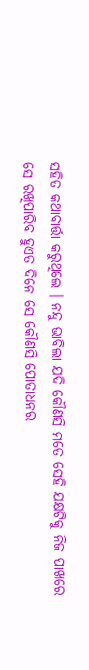ସହିତ କଥାବାର୍ତ୍ତା କରୁଥିଲେ । ନନ୍ଦୁ ଭାବିଲା ଯଦି କୌଣସି ମତେ ସେହି ଯକ୍ଷଟିକୁ ନିଜ ପାଖରେ ସେ ରଖିପାରିବ ହୁଏତ ଦିନେ ସେ କୌଣସି ପୋତାଧନର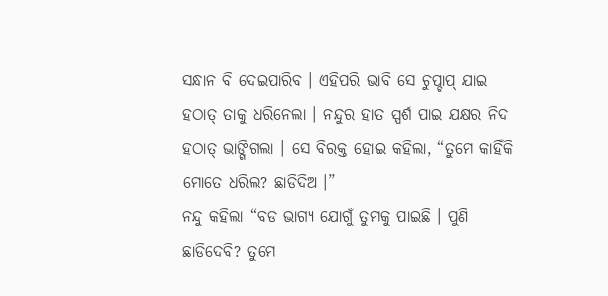ସନ୍ଧାନ ବି ଦେଇପାରିବ । ଏହିପରି ଭାବି ସେ ଚୁପ୍ଚାପ୍ ଯାଇ ହଠାତ୍ ତାକୁ ଧରିନେଲା । ନନ୍ଦୁର ହାତ ସ୍ପର୍ଶ ପାଇ ଯକ୍ଷର ନିଦ ହଠାତ୍ ଭାଙ୍ଗିଗଲା । ସେ ବିରକ୍ତ ହୋଇ କହିଲା, “ତୁମେ କାହିଁକି ମୋତେ ଧରିଲ? ଛାଡିଦିଅ ।”
ନନ୍ଦୁ କହିଲା “ବଡ ଭାଗ୍ୟ ଯୋଗୁଁ ତୁମକୁ ପାଇଛି । ପୁଣି ଛାଡିଦେବି? ତୁମେ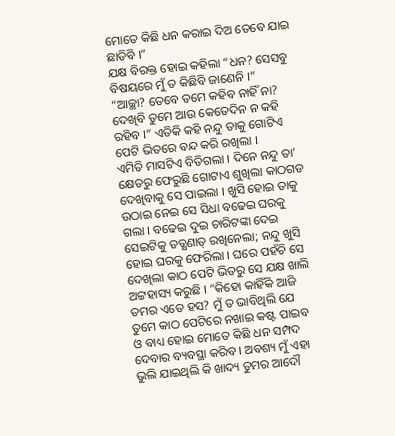ମୋତେ କିଛି ଧନ କରାଇ ଦିଅ ତେବେ ଯାଇ ଛାଡିବି ।”
ଯକ୍ଷ ବିରକ୍ତ ହୋଇ କହିଲା “ଧନ? ସେସବୁ ବିଷୟରେ ମୁଁ ତ କିଛିବି ଜାଣେନି ।”
“ଆଚ୍ଛା? ତେବେ ତମେ କହିବ ନାହିଁ ନା? ଦେଖିବି ତୁମେ ଆଉ କେତେଦିନ ନ କହି ରହିବ ।” ଏତିକି କହି ନନ୍ଦୁ ତାକୁ ଗୋଟିଏ ପେଟି ଭିତରେ ବନ୍ଦ କରି ରଖିଲା ।
ଏମିତି ମାସଟିଏ ବିତିଗଲା । ଦିନେ ନନ୍ଦୁ ତା’ କ୍ଷେତରୁ ଫେରୁଛି ଗୋଟାଏ ଶୁଖିଲା କାଠଗଡ ଦେଖିବାକୁ ସେ ପାଇଲା । ଖୁସି ହୋଇ ତାକୁ ଉଠାଇ ନେଇ ସେ ସିଧା ବଢେଇ ଘରକୁ ଗଲା । ବଢେଇ ଦୁଇ ଚାରିଟଙ୍କା ଦେଇ ସେଇଟିକୁ ତତ୍କ୍ଷଣାତ୍ ରଖିନେଲା; ନନ୍ଦୁ ଖୁସି ହୋଇ ଘରକୁ ଫେରିଲା । ଘରେ ପହଁଚି ସେ ଦେଖିଲା କାଠ ପେଟି ଭିତରୁ ସେ ଯକ୍ଷ ଖାଲି ଅଟ୍ଟହାସ୍ୟ କରୁଛି । “କିହୋ କାହିଁକି ଆଜି ତମର ଏତେ ହସ? ମୁଁ ତ ଭାବିଥିଲି ଯେ ତୁମେ କାଠ ପେଟିରେ ନଖାଇ କଷ୍ଟ ପାଇବ ଓ ବାଧ୍ୟ ହୋଇ ମୋତେ କିଛି ଧନ ସମ୍ପଦ ଦେବାର ବ୍ୟବସ୍ଥା କରିବ । ଅବଶ୍ୟ ମୁଁ ଏହା ଭୁଲି ଯାଇଥିଲି କି ଖାଦ୍ୟ ତୁମର ଆଦୌ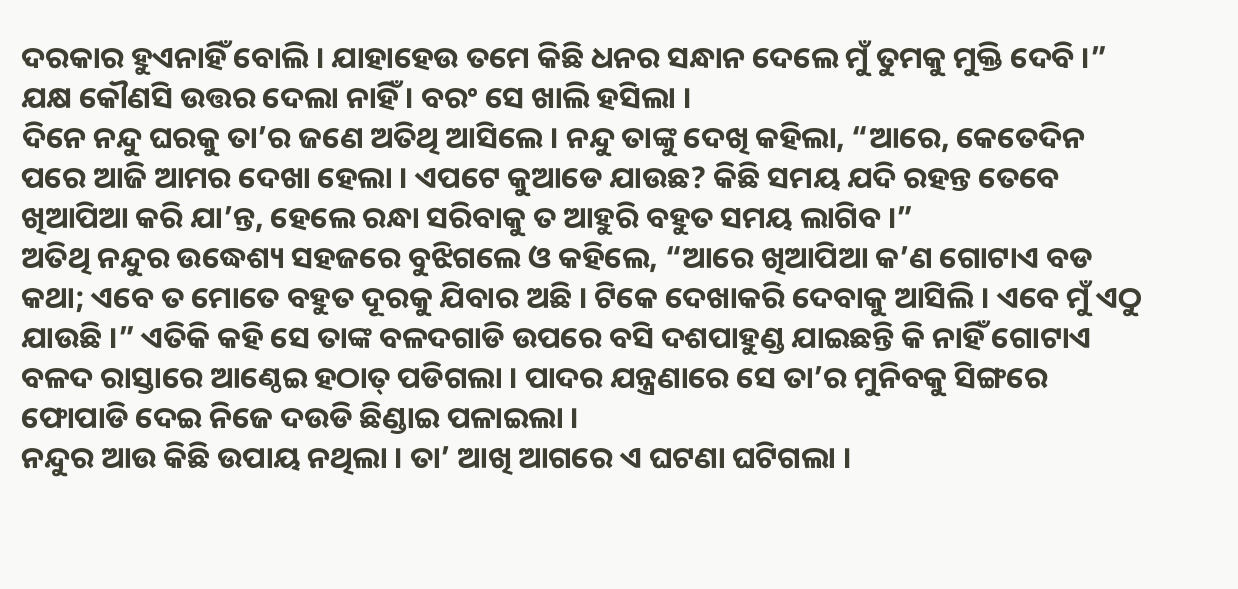ଦରକାର ହୁଏନାହିଁ ବୋଲି । ଯାହାହେଉ ତମେ କିଛି ଧନର ସନ୍ଧାନ ଦେଲେ ମୁଁ ତୁମକୁ ମୁକ୍ତି ଦେବି ।”
ଯକ୍ଷ କୌଣସି ଉତ୍ତର ଦେଲା ନାହିଁ । ବରଂ ସେ ଖାଲି ହସିଲା ।
ଦିନେ ନନ୍ଦୁ ଘରକୁ ତା’ର ଜଣେ ଅତିଥି ଆସିଲେ । ନନ୍ଦୁ ତାଙ୍କୁ ଦେଖି କହିଲା, “ଆରେ, କେତେଦିନ ପରେ ଆଜି ଆମର ଦେଖା ହେଲା । ଏପଟେ କୁଆଡେ ଯାଉଛ? କିଛି ସମୟ ଯଦି ରହନ୍ତ ତେବେ ଖିଆପିଆ କରି ଯା’ନ୍ତ, ହେଲେ ରନ୍ଧା ସରିବାକୁ ତ ଆହୁରି ବହୁତ ସମୟ ଲାଗିବ ।”
ଅତିଥି ନନ୍ଦୁର ଉଦ୍ଧେଶ୍ୟ ସହଜରେ ବୁଝିଗଲେ ଓ କହିଲେ, “ଆରେ ଖିଆପିଆ କ’ଣ ଗୋଟାଏ ବଡ କଥା; ଏବେ ତ ମୋତେ ବହୁତ ଦୂରକୁ ଯିବାର ଅଛି । ଟିକେ ଦେଖାକରି ଦେବାକୁ ଆସିଲି । ଏବେ ମୁଁ ଏଠୁ ଯାଉଛି ।” ଏତିକି କହି ସେ ତାଙ୍କ ବଳଦଗାଡି ଉପରେ ବସି ଦଶପାହୁଣ୍ଡ ଯାଇଛନ୍ତି କି ନାହିଁ ଗୋଟାଏ ବଳଦ ରାସ୍ତାରେ ଆଣ୍ଠେଇ ହଠାତ୍ ପଡିଗଲା । ପାଦର ଯନ୍ତ୍ରଣାରେ ସେ ତା’ର ମୁନିବକୁ ସିଙ୍ଗରେ ଫୋପାଡି ଦେଇ ନିଜେ ଦଉଡି ଛିଣ୍ଡାଇ ପଳାଇଲା ।
ନନ୍ଦୁର ଆଉ କିଛି ଉପାୟ ନଥିଲା । ତା’ ଆଖି ଆଗରେ ଏ ଘଟଣା ଘଟିଗଲା ।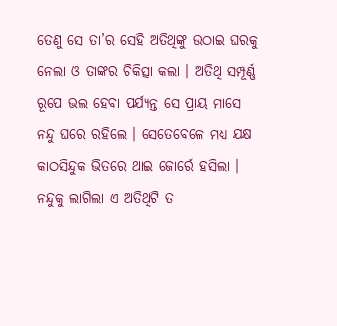ତେଣୁ ସେ ତା’ର ସେହି ଅତିଥିଙ୍କୁ ଉଠାଇ ଘରକୁ ନେଲା ଓ ତାଙ୍କର ଚିକିତ୍ସା କଲା । ଅତିଥି ସମ୍ପୂର୍ଣ୍ଣ ରୂପେ ଭଲ ହେବା ପର୍ଯ୍ୟନ୍ତ ସେ ପ୍ରାୟ ମାସେ ନନ୍ଦୁ ଘରେ ରହିଲେ । ସେତେବେଳେ ମଧ୍ୟ ଯକ୍ଷ କାଠସିନ୍ଦୁକ ଭିତରେ ଥାଇ ଜୋର୍ରେ ହସିଲା । ନନ୍ଦୁକୁ ଲାଗିଲା ଏ ଅତିଥିଟି ତ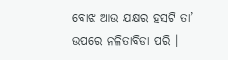ବୋଝ ଆଉ ଯକ୍ଷର ହସଟି ତା’ ଉପରେ ନଳିତାବିଡା ପରି ।